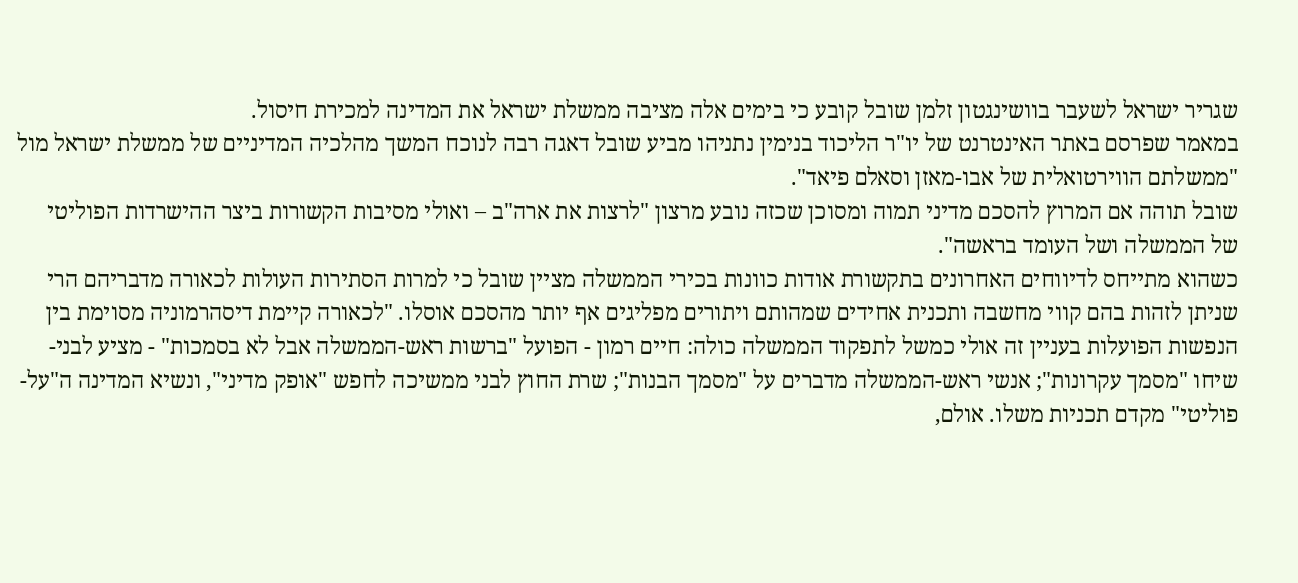שגריר ישראל לשעבר בוושינגטון זלמן שובל קובע כי בימים אלה מציבה ממשלת ישראל את המדינה למכירת חיסול.
במאמר שפרסם באתר האינטרנט של יו"ר הליכוד בנימין נתניהו מביע שובל דאגה רבה לנוכח המשך מהלכיה המדיניים של ממשלת ישראל מול "ממשלתם הווירטואלית של אבו-מאזן וסאלם פיאד".
שובל תוהה אם המרוץ להסכם מדיני תמוה ומסוכן שכזה נובע מרצון "לרצות את ארה"ב – ואולי מסיבות הקשורות ביצר ההישרדות הפוליטי של הממשלה ושל העומד בראשה".
כשהוא מתייחס לדיווחים האחרונים בתקשורת אודות כוונות בכירי הממשלה מציין שובל כי למרות הסתירות העולות לכאורה מדבריהם הרי שניתן לזהות בהם קווי מחשבה ותכנית אחידים שמהותם ויתורים מפליגים אף יותר מהסכם אוסלו. "לכאורה קיימת דיסהרמוניה מסוימת בין הנפשות הפועלות בעניין זה אולי כמשל לתפקוד הממשלה כולה: חיים רמון - הפועל "ברשות ראש-הממשלה אבל לא בסמכות" - מציע לבני-שיחו "מסמך עקרונות"; אנשי ראש-הממשלה מדברים על "מסמך הבנות"; שרת החוץ לבני ממשיכה לחפש "אופק מדיני", ונשיא המדינה ה"על-פוליטי" מקדם תכניות משלו. אולם,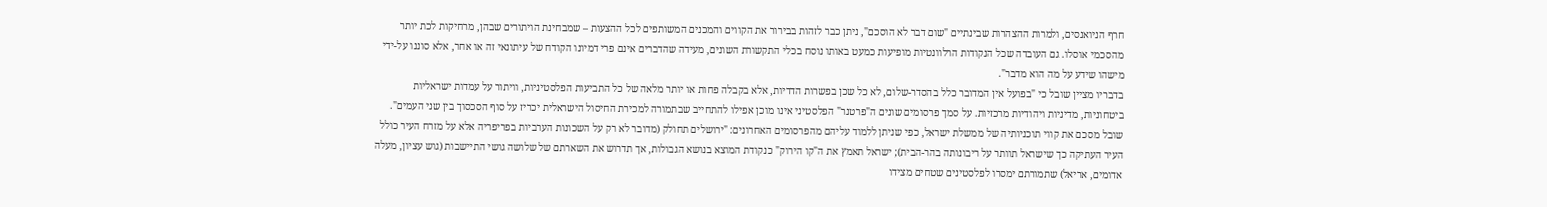חרף הניואנסים, ולמרות ההצהרות שבינתיים "שום דבר לא הוסכם", ניתן כבר לזהות בבירור את הקווים והמכנים המשותפים לכל ההצעות – שמבחינת הויתורים שבהן, מרחיקות לכת יותר מהסכמי אוסלו. גם העובדה שכל הנקודות הרלוונטיות מופיעות כמעט באותו נוסח בכלי התקשורת השונים, מעידה שהדברים אינם פרי דמיונו הקודח של עיתונאי זה או אחר, אלא סוננו על-ידי מישהו שידע על מה הוא מדבר".
בדבריו מציין שובל כי "בפועל אין המדובר כלל בהסדר-שלום, לא כל שכן בפשרות הדדיות, אלא בקבלה פחות או יותר מלאה של כל התביעות הפלסטיניות, וויתור על עמדות ישראליות ביטחוניות, מדיניות ויהודיות מרכזיות. על סמך פרסומים שונים ה"פרטנר" הפלסטיני אינו מוכן אפילו להתחייב שבתמורה למכירת החיסול הישראלית יכריז על סוף הסכסוך בין שני העמים".
שובל מסכם את קווי תוכניותיה של ממשלת ישראל, כפי שניתן ללמוד עליהם מהפרסומים האחרונים: "ירושלים תחולק (מדובר לא רק על השכונות הערביות בפריפריה אלא על מזרח העיר כולל העיר העתיקה כך שישראל תוותר על ריבונותה בהר-הבית); ישראל תאמץ את ה"קו הירוק" כנקודת המוצא בנושא הגבולות, אך תדרוש את השארתם של שלושה גושי התיישבות (גוש עציון, מעלה אדומים, אריאל) שתמורתם ימסרו לפלסטינים שטחים מצידו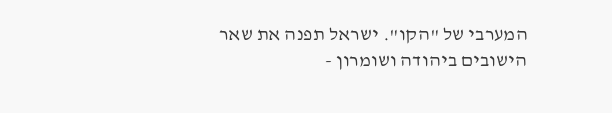המערבי של "הקו". ישראל תפנה את שאר הישובים ביהודה ושומרון -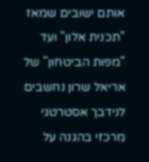אותם ישובים שמאז "תכנית אלון" ועד "מפות הביטחון" של אריאל שרון נחשבים לנידבך אסטרטגי מרכזי בהגנה על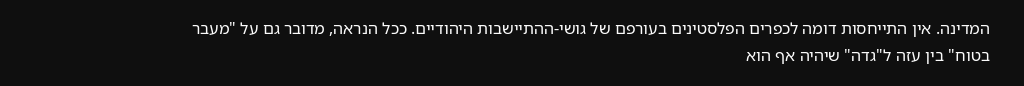המדינה. אין התייחסות דומה לכפרים הפלסטינים בעורפם של גושי-ההתיישבות היהודיים. ככל הנראה, מדובר גם על "מעבר בטוח" בין עזה ל"גדה" שיהיה אף הוא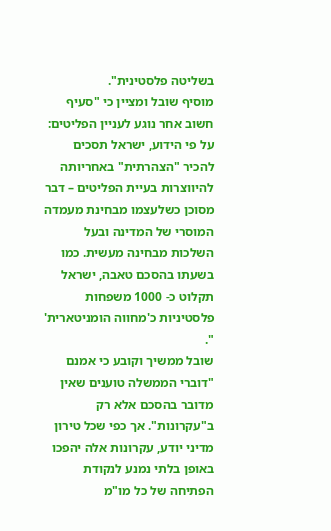בשליטה פלסטינית".
מוסיף שובל ומציין כי "סעיף חשוב אחר נוגע לעניין הפליטים: על פי הידוע, ישראל תסכים להכיר "הצהרתית" באחריותה להיווצרות בעיית הפליטים – דבר מסוכן כשלעצמו מבחינת מעמדה המוסרי של המדינה ובעל השלכות מבחינה מעשית. כמו בשעתו בהסכם טאבה, ישראל תקלוט כ- 1000 משפחות פלסטיניות כ'מחווה הומניטארית' ".
שובל ממשיך וקובע כי אמנם "דוברי הממשלה טוענים שאין מדובר בהסכם אלא רק ב"עקרונות". אך כפי שכל טירון מדיני יודע, עקרונות אלה יהפכו באופן בלתי נמנע לנקודת הפתיחה של כל מו"מ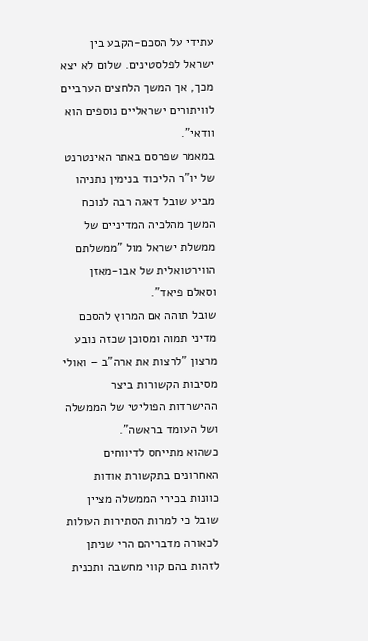עתידי על הסכם-הקבע בין ישראל לפלסטינים. שלום לא יצא מכך, אך המשך הלחצים הערביים לוויתורים ישראליים נוספים הוא וודאי".
במאמר שפרסם באתר האינטרנט של יו"ר הליכוד בנימין נתניהו מביע שובל דאגה רבה לנוכח המשך מהלכיה המדיניים של ממשלת ישראל מול "ממשלתם הווירטואלית של אבו-מאזן וסאלם פיאד".
שובל תוהה אם המרוץ להסכם מדיני תמוה ומסוכן שכזה נובע מרצון "לרצות את ארה"ב – ואולי מסיבות הקשורות ביצר ההישרדות הפוליטי של הממשלה ושל העומד בראשה".
כשהוא מתייחס לדיווחים האחרונים בתקשורת אודות כוונות בכירי הממשלה מציין שובל כי למרות הסתירות העולות לכאורה מדבריהם הרי שניתן לזהות בהם קווי מחשבה ותכנית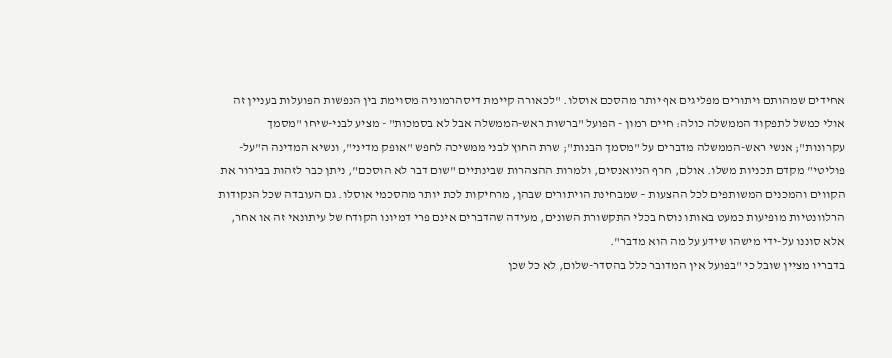אחידים שמהותם ויתורים מפליגים אף יותר מהסכם אוסלו. "לכאורה קיימת דיסהרמוניה מסוימת בין הנפשות הפועלות בעניין זה אולי כמשל לתפקוד הממשלה כולה: חיים רמון - הפועל "ברשות ראש-הממשלה אבל לא בסמכות" - מציע לבני-שיחו "מסמך עקרונות"; אנשי ראש-הממשלה מדברים על "מסמך הבנות"; שרת החוץ לבני ממשיכה לחפש "אופק מדיני", ונשיא המדינה ה"על-פוליטי" מקדם תכניות משלו. אולם, חרף הניואנסים, ולמרות ההצהרות שבינתיים "שום דבר לא הוסכם", ניתן כבר לזהות בבירור את הקווים והמכנים המשותפים לכל ההצעות – שמבחינת הויתורים שבהן, מרחיקות לכת יותר מהסכמי אוסלו. גם העובדה שכל הנקודות הרלוונטיות מופיעות כמעט באותו נוסח בכלי התקשורת השונים, מעידה שהדברים אינם פרי דמיונו הקודח של עיתונאי זה או אחר, אלא סוננו על-ידי מישהו שידע על מה הוא מדבר".
בדבריו מציין שובל כי "בפועל אין המדובר כלל בהסדר-שלום, לא כל שכן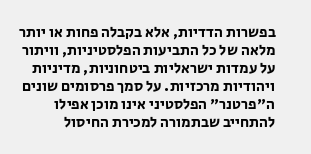בפשרות הדדיות, אלא בקבלה פחות או יותר מלאה של כל התביעות הפלסטיניות, וויתור על עמדות ישראליות ביטחוניות, מדיניות ויהודיות מרכזיות. על סמך פרסומים שונים ה"פרטנר" הפלסטיני אינו מוכן אפילו להתחייב שבתמורה למכירת החיסול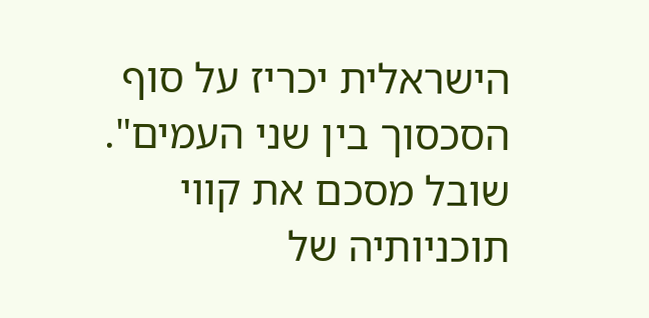הישראלית יכריז על סוף הסכסוך בין שני העמים".
שובל מסכם את קווי תוכניותיה של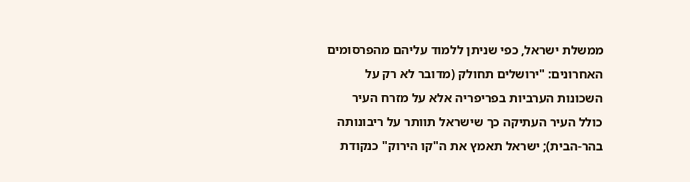ממשלת ישראל, כפי שניתן ללמוד עליהם מהפרסומים האחרונים: "ירושלים תחולק (מדובר לא רק על השכונות הערביות בפריפריה אלא על מזרח העיר כולל העיר העתיקה כך שישראל תוותר על ריבונותה בהר-הבית); ישראל תאמץ את ה"קו הירוק" כנקודת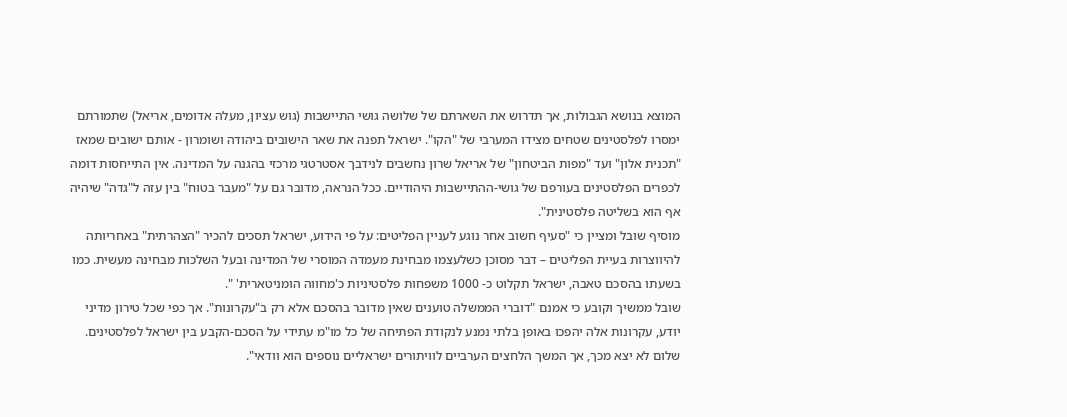המוצא בנושא הגבולות, אך תדרוש את השארתם של שלושה גושי התיישבות (גוש עציון, מעלה אדומים, אריאל) שתמורתם ימסרו לפלסטינים שטחים מצידו המערבי של "הקו". ישראל תפנה את שאר הישובים ביהודה ושומרון - אותם ישובים שמאז "תכנית אלון" ועד "מפות הביטחון" של אריאל שרון נחשבים לנידבך אסטרטגי מרכזי בהגנה על המדינה. אין התייחסות דומה לכפרים הפלסטינים בעורפם של גושי-ההתיישבות היהודיים. ככל הנראה, מדובר גם על "מעבר בטוח" בין עזה ל"גדה" שיהיה אף הוא בשליטה פלסטינית".
מוסיף שובל ומציין כי "סעיף חשוב אחר נוגע לעניין הפליטים: על פי הידוע, ישראל תסכים להכיר "הצהרתית" באחריותה להיווצרות בעיית הפליטים – דבר מסוכן כשלעצמו מבחינת מעמדה המוסרי של המדינה ובעל השלכות מבחינה מעשית. כמו בשעתו בהסכם טאבה, ישראל תקלוט כ- 1000 משפחות פלסטיניות כ'מחווה הומניטארית' ".
שובל ממשיך וקובע כי אמנם "דוברי הממשלה טוענים שאין מדובר בהסכם אלא רק ב"עקרונות". אך כפי שכל טירון מדיני יודע, עקרונות אלה יהפכו באופן בלתי נמנע לנקודת הפתיחה של כל מו"מ עתידי על הסכם-הקבע בין ישראל לפלסטינים. שלום לא יצא מכך, אך המשך הלחצים הערביים לוויתורים ישראליים נוספים הוא וודאי".